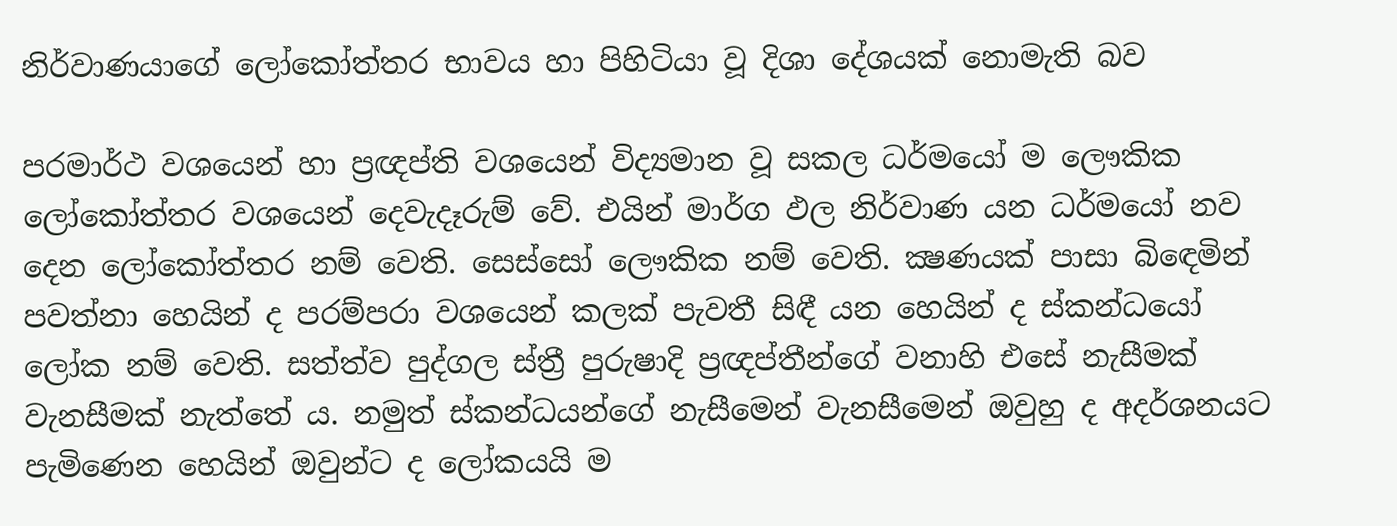නිර්වාණයාගේ ලෝකෝත්තර භාවය හා පිහිටියා වූ දිශා දේශයක් නොමැති බව

පරමාර්ථ වශයෙන් හා ප්‍රඥප්ති වශයෙන් විද්‍යමාන වූ සකල ධර්මයෝ ම ලෞකික ලෝකෝත්තර වශයෙන් දෙවැදෑරුම් වේ. එයින් මාර්ග ඵල නිර්වාණ යන ධර්මයෝ නව දෙන ලෝකෝත්තර නම් වෙති. සෙස්සෝ ලෞකික නම් වෙති. ක්‍ෂණයක් පාසා බිඳෙමින් පවත්නා හෙයින් ද පරම්පරා වශයෙන් කලක් පැවතී සිඳී යන හෙයින් ද ස්කන්ධයෝ ලෝක නම් වෙති. සත්ත්ව පුද්ගල ස්ත්‍රී පුරුෂාදි ප්‍රඥප්තීන්ගේ වනාහි එසේ නැසීමක් වැනසීමක් නැත්තේ ය. නමුත් ස්කන්ධයන්ගේ නැසීමෙන් වැනසීමෙන් ඔවුහු ද අදර්ශනයට පැමිණෙන හෙයින් ඔවුන්ට ද ලෝකයයි ම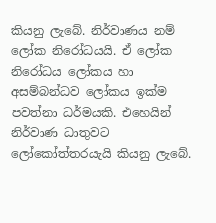කියනු ලැබේ. නිර්වාණය නම් ලෝක නිරෝධයයි. ඒ ලෝක නිරෝධය ලෝකය හා අසම්බන්ධව ලෝකය ඉක්ම පවත්නා ධර්මයකි. එහෙයින් නිර්වාණ ධාතුවට ලෝකෝත්තරයැයි කියනු ලැබේ.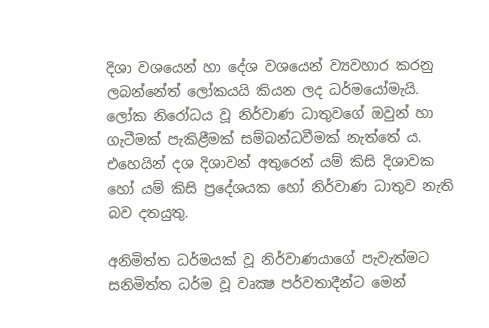දිශා වශයෙන් හා දේශ වශයෙන් ව්‍යවහාර කරනු ලබන්නේත් ලෝකයයි කියන ලද ධර්මයෝමැයි. ලෝක නිරෝධය වූ නිර්වාණ ධාතුවගේ ඔවුන් හා ගැටීමක් පැකිළීමක් සම්බන්ධවීමක් නැත්තේ ය. එහෙයින් දශ දිශාවන් අතුරෙන් යම් කිසි දිශාවක හෝ යම් කිසි ප්‍රදේශයක හෝ නිර්වාණ ධාතුව නැති බව දතයුතු.

අනිමිත්ත ධර්මයක් වූ නිර්වාණයාගේ පැවැත්මට සනිමිත්ත ධර්ම වූ වෘක්‍ෂ පර්වතාදීන්ට මෙන්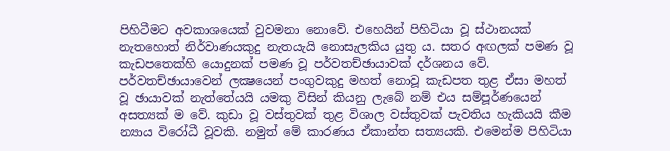පිහිටීමට අවකාශයෙක් වුවමනා නොවේ. එහෙයින් පිහිටියා වූ ස්ථානයක් නැතහොත් නිර්වාණයකුදු නැතයැයි නොසැලකිය යුතු ය. සතර අඟලක් පමණ වූ කැඩපතෙක්හි යොදුනක් පමණ වූ පර්වතච්ඡායාවක් දර්ශනය වේ. පර්වතච්ඡායාවෙන් ලක්‍ෂයෙන් පංගුවකුදු මහත් නොවූ කැඩපත තුළ ඒසා මහත් වූ ඡායාවක් නැත්තේයයි යමකු විසින් කියනු ලැබේ නම් එය සම්පූර්ණයෙන් අසත්‍යක් ම වේ. කුඩා වූ වස්තුවක් තුළ විශාල වස්තුවක් පැවතිය හැකියයි කීම න්‍යාය විරෝධී වූවකි. නමුත් මේ කාරණය ඒකාන්ත සත්‍යයකි. එමෙන්ම පිහිටියා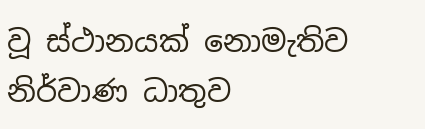වූ ස්ථානයක් නොමැතිව නිර්වාණ ධාතුව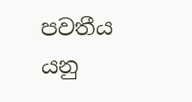පවතීය යනු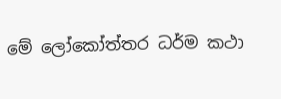මේ ලෝකෝත්තර ධර්ම කථා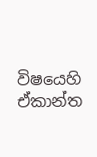විෂයෙහි ඒකාන්ත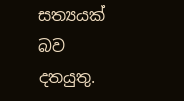සත්‍යයක් බව දතයුතු.